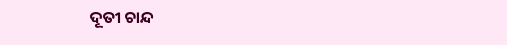ଦୂତୀ ଚାନ୍ଦ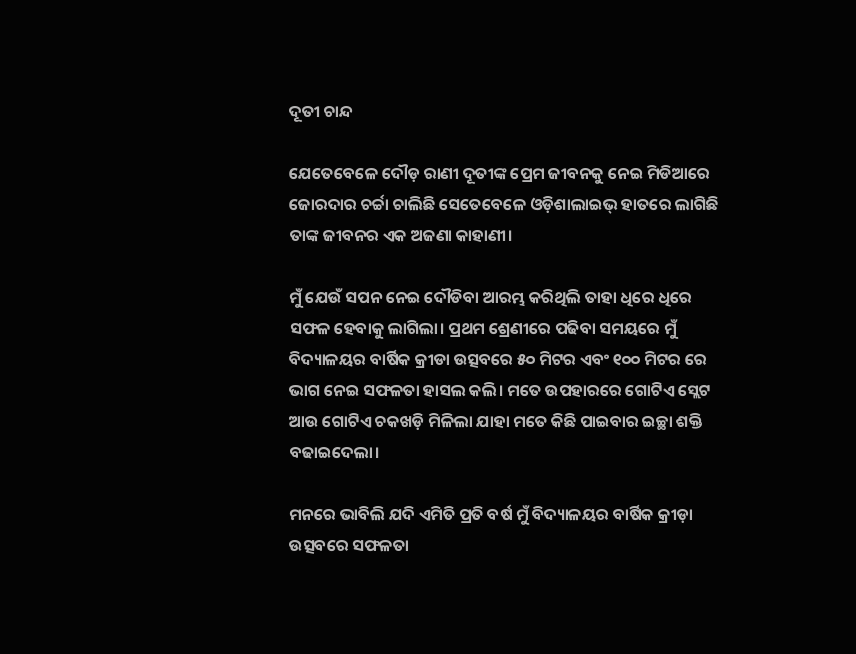ଦୂତୀ ଚାନ୍ଦ

ଯେତେବେଳେ ଦୌଡ଼ ରାଣୀ ଦୂତୀଙ୍କ ପ୍ରେମ ଜୀବନକୁ ନେଇ ମିଡିଆରେ ଜୋରଦାର ଚର୍ଚ୍ଚା ଚାଲିଛି ସେତେବେଳେ ଓଡ଼ିଶାଲାଇଭ୍ ହାତରେ ଲାଗିଛି ତାଙ୍କ ଜୀବନର ଏକ ଅଜଣା କାହାଣୀ।

ମୁଁ ଯେଉଁ ସପନ ନେଇ ଦୌଡିବା ଆରମ୍ଭ କରିଥିଲି ତାହା ଧିରେ ଧିରେ ସଫଳ ହେବାକୁ ଲାଗିଲା। ପ୍ରଥମ ଶ୍ରେଣୀରେ ପଢିବା ସମୟରେ ମୁଁ ବିଦ୍ୟାଳୟର ବାର୍ଷିକ କ୍ରୀଡା ଉତ୍ସବରେ ୫୦ ମିଟର ଏବଂ ୧୦୦ ମିଟର ରେ ଭାଗ ନେଇ ସଫଳତା ହାସଲ କଲି। ମତେ ଉପହାରରେ ଗୋଟିଏ ସ୍ଲେଟ ଆଉ ଗୋଟିଏ ଚକଖଡ଼ି ମିଳିଲା ଯାହା ମତେ କିଛି ପାଇବାର ଇଚ୍ଛା ଶକ୍ତି ବଢାଇଦେଲା।

ମନରେ ଭାବିଲି ଯଦି ଏମିତି ପ୍ରତି ବର୍ଷ ମୁଁ ବିଦ୍ୟାଳୟର ବାର୍ଷିକ କ୍ରୀଡ଼ା ଉତ୍ସବରେ ସଫଳତା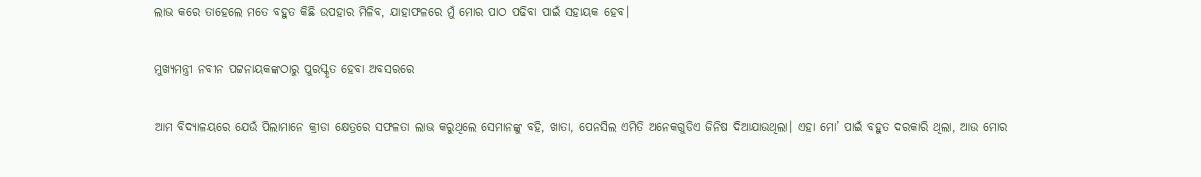ଲାଭ କରେ ତାହେଲେ ମତେ ବହୁତ କିଛି ଉପହାର ମିଳିବ, ଯାହାଫଳରେ ମୁଁ ମୋର ପାଠ ପଢିବା ପାଇଁ ସହାୟକ ହେବ।

ମୁଖ୍ୟମନ୍ତ୍ରୀ ନବୀନ ପଟ୍ଟନାୟକଙ୍କଠାରୁ ପୁରସ୍କୃତ ହେବା ଅବସରରେ

ଆମ ବିଦ୍ୟାଳୟରେ ଯେଉଁ ପିଲାମାନେ କ୍ରୀଡା କ୍ଷେତ୍ରରେ ସଫଳତା ଲାଭ କରୁଥିଲେ ସେମାନଙ୍କୁ ବହି, ଖାତା, ପେନସିଲ ଏମିତି ଅନେକଗୁଡିଏ ଜିନିଷ ଦିଆଯାଉଥିଲା। ଏହା ମୋ’ ପାଇଁ ବହୁତ ଦରକାରି ଥିଲା, ଆଉ ମୋର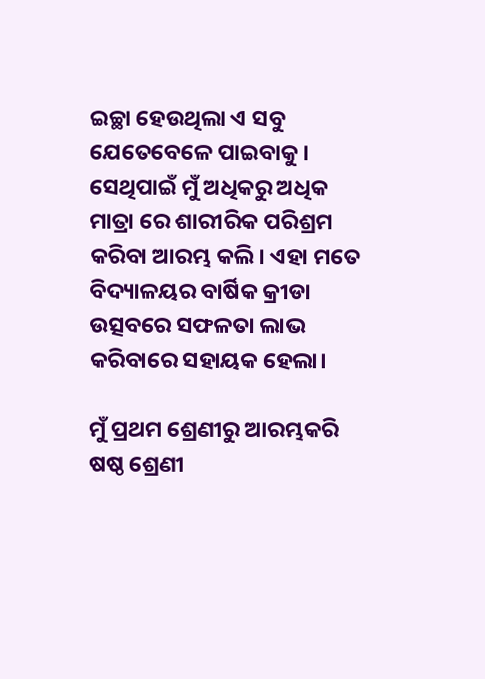ଇଚ୍ଛା ହେଉଥିଲା ଏ ସବୁ ଯେତେବେଳେ ପାଇବାକୁ। ସେଥିପାଇଁ ମୁଁ ଅଧିକରୁ ଅଧିକ ମାତ୍ରା ରେ ଶାରୀରିକ ପରିଶ୍ରମ କରିବା ଆରମ୍ଭ କଲି। ଏହା ମତେ ବିଦ୍ୟାଳୟର ବାର୍ଷିକ କ୍ରୀଡା ଉତ୍ସବରେ ସଫଳତା ଲାଭ କରିବାରେ ସହାୟକ ହେଲା।

ମୁଁ ପ୍ରଥମ ଶ୍ରେଣୀରୁ ଆରମ୍ଭକରି ଷଷ୍ଠ ଶ୍ରେଣୀ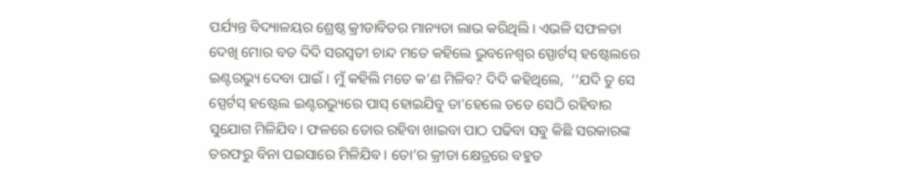ପର୍ଯ୍ୟନ୍ତ ବିଦ୍ୟାଳୟର ଶ୍ରେଷ୍ଠ କ୍ରୀଡାବିତର ମାନ୍ୟତା ଲାଭ କରିଥିଲି। ଏଭଳି ସଫଳତା ଦେଖି ମୋର ବଡ ଦିଦି ସରସ୍ୱତୀ ଚାନ୍ଦ ମତେ କହିଲେ ଭୁବନେଶ୍ୱର ସ୍ପୋର୍ଟସ୍ ହଷ୍ଟେଲରେ ଇଣ୍ଟରଭ୍ୟୁ ଦେବା ପାଇଁ। ମୁଁ କହିଲି ମତେ କ’ଣ ମିଳିବ? ଦିଦି କହିଥିଲେ,  ‘‘ଯଦି ତୁ ସେ ସ୍ପେର୍ଟସ୍ ହଷ୍ଟେଲ ଇଣ୍ଟରଭ୍ୟୁରେ ପାସ୍ ହୋଇଯିବୁ ତା’ହେଲେ ତତେ ସେଠି ରହିବାର ସୁଯୋଗ ମିଳିଯିବ। ଫଳରେ ତୋର ରହିବା ଖାଇବା ପାଠ ପଢିବା ସବୁ କିଛି ସରକାରଙ୍କ ତରଫରୁ ବିନା ପଇସାରେ ମିଳିଯିବ। ତୋ’ର କ୍ରୀଡା କ୍ଷେତ୍ରରେ ବହୁତ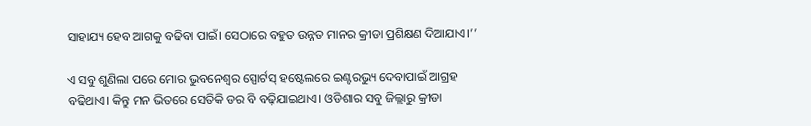ସାହାଯ୍ୟ ହେବ ଆଗକୁ ବଢିବା ପାଇଁ। ସେଠାରେ ବହୁତ ଉନ୍ନତ ମାନର କ୍ରୀଡା ପ୍ରଶିକ୍ଷଣ ଦିଆଯାଏ।’’

ଏ ସବୁ ଶୁଣିଲା ପରେ ମୋର ଭୁବନେଶ୍ୱର ସ୍ପୋର୍ଟସ୍ ହଷ୍ଟେଲରେ ଇଣ୍ଟରଭ୍ୟୁ ଦେବାପାଇଁ ଆଗ୍ରହ ବଢିଥାଏ। କିନ୍ତୁ ମନ ଭିତରେ ସେତିକି ଡର ବି ବଢ଼ିଯାଇଥାଏ। ଓଡିଶାର ସବୁ ଜିଲ୍ଲାରୁ କ୍ରୀଡା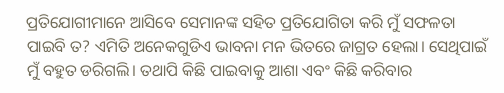ପ୍ରତିଯୋଗୀମାନେ ଆସିବେ ସେମାନଙ୍କ ସହିତ ପ୍ରତିଯୋଗିତା କରି ମୁଁ ସଫଳତା ପାଇବି ତ? ଏମିତି ଅନେକଗୁଡିଏ ଭାବନା ମନ ଭିତରେ ଜାଗ୍ରତ ହେଲା। ସେଥିପାଇଁ ମୁଁ ବହୁତ ଡରିଗଲି। ତଥାପି କିଛି ପାଇବାକୁ ଆଶା ଏବଂ କିଛି କରିବାର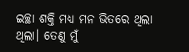ଇଚ୍ଛା ଶକ୍ତି ମଧ୍ୟ ମନ ଭିତରେ ଥିଲା ଥିଲା। ତେଣୁ ମୁଁ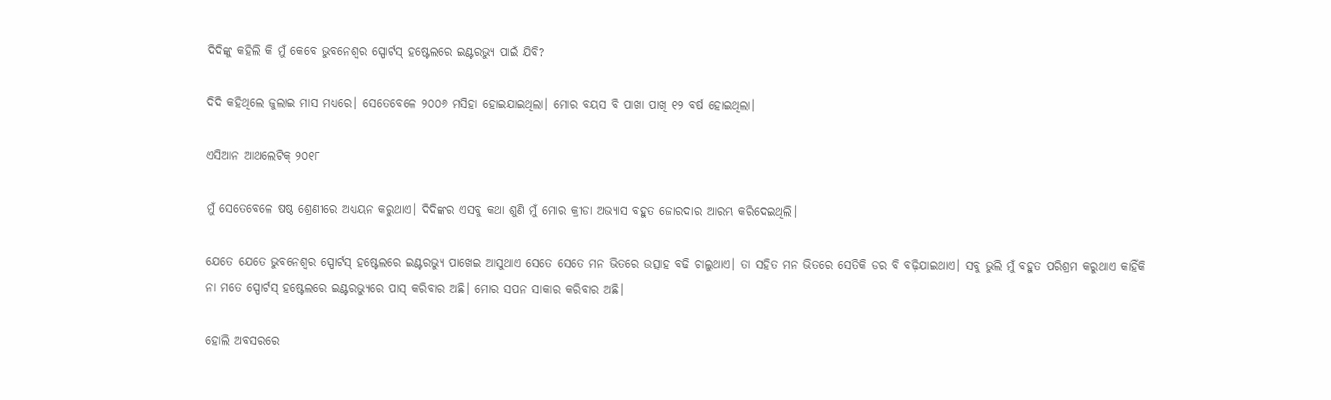ଦିଦିଙ୍କୁ କହିଲି କି ମୁଁ କେବେ ଭୁବନେଶ୍ୱର ସ୍ପୋର୍ଟସ୍ ହଷ୍ଟେଲରେ ଇଣ୍ଟରଭ୍ୟୁ ପାଇଁ ଯିବି?

ଦିଦି କହିଥିଲେ ଜୁଲାଇ ମାସ ମଧ୍ୟରେ। ସେତେବେଳେ ୨୦୦୬ ମସିହା ହୋଇଯାଇଥିଲା। ମୋର ବୟସ ବି ପାଖା ପାଖି ୧୨ ବର୍ଷ ହୋଇଥିଲା।

ଏସିଆନ ଆଥଲେଟିକ୍ ୨୦୧୮

ମୁଁ ସେତେବେଳେ ଷଷ୍ଠ ଶ୍ରେଣୀରେ ଅଧ୍ୟୟନ କରୁଥାଏ। ଦିଦିଙ୍କର ଏସବୁ କଥା ଶୁଣି ମୁଁ ମୋର କ୍ରୀଡା ଅଭ୍ୟାସ ବହୁତ ଜୋରଦାର ଆରମ୍ଭ କରିଦେଇଥିଲି।

ଯେତେ ଯେତେ ଭୁବନେଶ୍ୱର ସ୍ପୋର୍ଟସ୍ ହଷ୍ଟେଲରେ ଇଣ୍ଟରଭ୍ୟୁ ପାଖେଇ ଆସୁଥାଏ ସେତେ ସେତେ ମନ ଭିତରେ ଉତ୍ସାହ ବଢି ଚାଲୁଥାଏ। ତା ସହିତ ମନ ଭିତରେ ସେତିକି ଡର ବି ବଢ଼ିଯାଇଥାଏ। ସବୁ ଭୁଲି ମୁଁ ବହୁତ ପରିଶ୍ରମ କରୁଥାଏ କାହିଁକି ନା ମତେ ସ୍ପୋର୍ଟସ୍ ହଷ୍ଟେଲରେ ଇଣ୍ଟରଭ୍ୟୁରେ ପାସ୍ କରିବାର ଅଛି। ମୋର ସପନ ସାକାର କରିବାର ଅଛି।

ହୋଲି ଅବସରରେ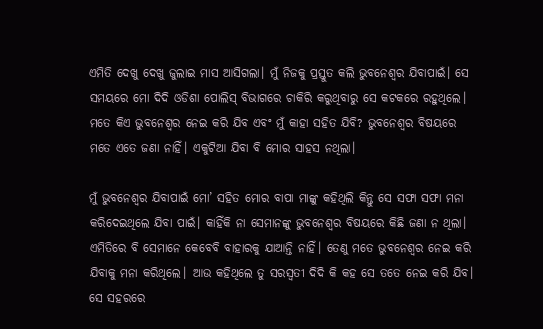ଏମିତି ଦେଖୁ ଦେଖୁ ଜୁଲାଇ ମାସ ଆସିଗଲା। ମୁଁ ନିଜକୁ ପ୍ରସ୍ତୁତ କଲି ଭୁବନେଶ୍ୱର ଯିବାପାଇଁ। ସେ ସମୟରେ ମୋ ଦିଦି ଓଡିଶା ପୋଲିସ୍ ବିଭାଗରେ ଚାକିରି କରୁଥିବାରୁ ସେ କଟକରେ ରହୁଥିଲେ। ମତେ କିଏ ଭୁବନେଶ୍ୱର ନେଇ କରି ଯିବ ଏବଂ ମୁଁ କାହା ସହିତ ଯିବି? ଭୁବନେଶ୍ୱର ବିଷୟରେ ମତେ ଏତେ ଜଣା ନାହିଁ। ଏକୁଟିଆ ଯିବା ବି ମୋର ସାହସ ନଥିଲା।

ମୁଁ ଭୁବନେଶ୍ୱର ଯିବାପାଇଁ ମୋ’ ସହିତ ମୋର ବାପା ମାଙ୍କୁ କହିଥିଲି କିନ୍ତୁ ସେ ସଫା ସଫା ମନା କରିଦେଇଥିଲେ ଯିବା ପାଇଁ। କାହିଁକି ନା ସେମାନଙ୍କୁ ଭୁବନେଶ୍ୱର ବିଷୟରେ କିଛି ଜଣା ନ ଥିଲା। ଏମିତିରେ ବି ସେମାନେ କେବେବି ବାହାରକୁ ଯାଆନ୍ତି ନାହିଁ। ତେଣୁ ମତେ ଭୁବନେଶ୍ୱର ନେଇ କରି ଯିବାକୁ ମନା କରିଥିଲେ। ଆଉ କହିଥିଲେ ତୁ ସରସ୍ୱତୀ ଦିଦି କି କହ ସେ ତତେ ନେଇ କରି ଯିବ। ସେ ସହରରେ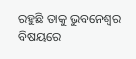ରହୁଛି ତାକୁ ଭୁବନେଶ୍ୱର ବିଷୟରେ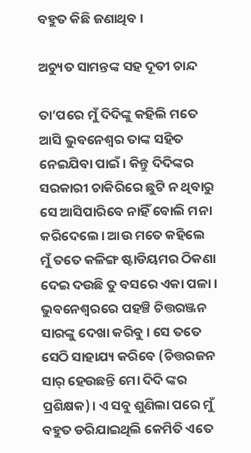ବହୁତ କିଛି ଜଣାଥିବ।

ଅଚ୍ୟୁତ ସାମନ୍ତଙ୍କ ସହ ଦୂତୀ ଚାନ୍ଦ

ତା’ପରେ ମୁଁ ଦିଦିଙ୍କୁ କହିଲି ମତେ ଆସି ଭୁବନେଶ୍ୱର ତାଙ୍କ ସହିତ ନେଇଯିବା ପାଇଁ। କିନ୍ତୁ ଦିଦିଙ୍କର ସରକାରୀ ଚାକିରିରେ ଛୁଟି ନ ଥିବାରୁ ସେ ଆସିପାରିବେ ନାହିଁ ବୋଲି ମନା କରିଦେଲେ। ଆଉ ମତେ କହିଲେ ମୁଁ ତତେ କଳିଙ୍ଗ ଷ୍ଟାଡିୟମର ଠିକଣା ଦେଇ ଦଉଛି ତୁ ବସରେ ଏକା ପଳା। ଭୁବନେଶ୍ୱରରେ ପହଞ୍ଚି ଚିତ୍ତରଞ୍ଜନ ସାରଙ୍କୁ ଦେଖା କରିବୁ। ସେ ତତେ ସେଠି ସାହାଯ୍ୟ କରିବେ (ଚିତ୍ତରଜନ ସାର୍ ହେଉଛନ୍ତି ମୋ ଦିଦି ଙ୍କର ପ୍ରଶିକ୍ଷକ)। ଏ ସବୁ ଶୁଣିଲା ପରେ ମୁଁ ବହୁତ ଡରିଯାଇଥିଲି କେମିତି ଏତେ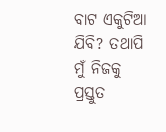ବାଟ ଏକୁଟିଆ ଯିବି? ତଥାପି ମୁଁ ନିଜକୁ ପ୍ରସ୍ତୁତ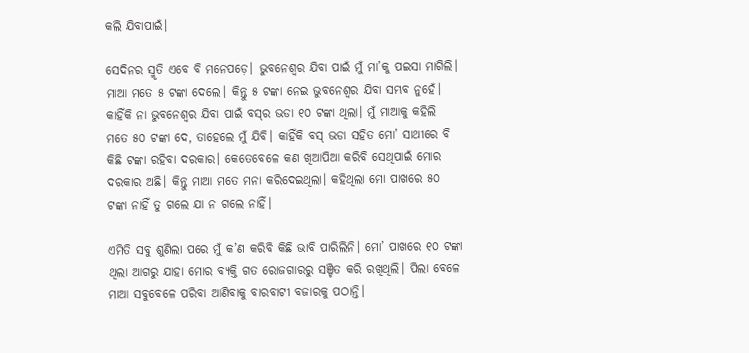କଲି ଯିବାପାଇଁ।

ସେଦିନର ସ୍ମୃତି ଏବେ ବି ମନେପଡ଼େ। ଭୁବନେଶ୍ୱର ଯିବା ପାଇଁ ମୁଁ ମା’କୁ ପଇସା ମାଗିଲି। ମାଆ ମତେ ୫ ଟଙ୍କା ଦେଲେ। କିନ୍ତୁ ୫ ଟଙ୍କା ନେଇ ଭୁବନେଶ୍ୱର ଯିବା ସମ୍ଭବ ନୁହେଁ। କାହିଁକି ନା ଭୁବନେଶ୍ୱର ଯିବା ପାଇଁ ବସ୍‌ର ଭଡା ୧୦ ଟଙ୍କା ଥିଲା। ମୁଁ ମାଆକୁ କହିଲି ମତେ ୫୦ ଟଙ୍କା ଦେ, ତାହେଲେ ମୁଁ ଯିବି। କାହିଁକି ବସ୍ ଭଡା ସହିତ ମୋ’ ସାଥୀରେ ବି କିଛି ଟଙ୍କା ରହିବା ଦରକାର। କେତେବେଳେ କଣ ଖିଆପିଆ କରିବି ସେଥିପାଇଁ ମୋର ଦରକାର ଅଛି। କିନ୍ତୁ ମାଆ ମତେ ମନା କରିଦେଇଥିଲା। କହିଥିଲା ମୋ ପାଖରେ ୫୦ ଟଙ୍କା ନାହିଁ ତୁ ଗଲେ ଯା ନ ଗଲେ ନାହିଁ।

ଏମିତି ସବୁ ଶୁଣିଲା ପରେ ମୁଁ କ’ଣ କରିବି କିଛି ଭାବି ପାରିଲିନି। ମୋ’ ପାଖରେ ୧୦ ଟଙ୍କା ଥିଲା ଆଗରୁ ଯାହା ମୋର ବ୍ୟକ୍ତି ଗତ ରୋଜଗାରରୁ ସଞ୍ଚିତ କରି ରଖିଥିଲି। ପିଲା ବେଳେ  ମାଆ ସବୁବେଳେ ପରିବା ଆଣିବାକୁ ବାରବାଟୀ ବଜାରକୁ ପଠାନ୍ତି।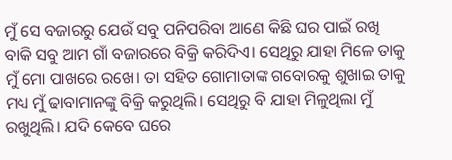ମୁଁ ସେ ବଜାରରୁ ଯେଉଁ ସବୁ ପନିପରିବା ଆଣେ କିଛି ଘର ପାଇଁ ରଖି ବାକି ସବୁ ଆମ ଗାଁ ବଜାରରେ ବିକ୍ରି କରିଦିଏ। ସେଥିରୁ ଯାହା ମିଳେ ତାକୁ ମୁଁ ମୋ ପାଖରେ ରଖେ। ତା ସହିତ ଗୋମାତାଙ୍କ ଗବୋରକୁ ଶୁଖାଇ ତାକୁ ମଧ୍ୟ ମୁଁ ଢାବାମାନଙ୍କୁ ବିକ୍ରି କରୁଥିଲି। ସେଥିରୁ ବି ଯାହା ମିଳୁଥିଲା ମୁଁ ରଖୁଥିଲି। ଯଦି କେବେ ଘରେ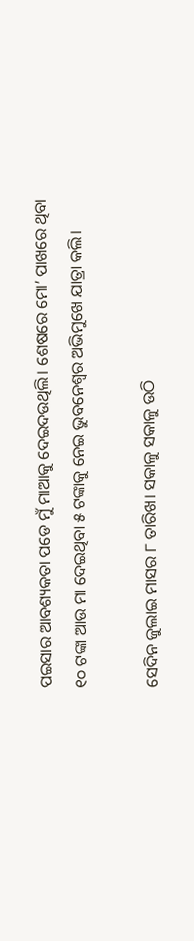ପଇସାର ଆବଶ୍ୟକତା ପଡେ ମୁଁ ମାଆକୁ ଦେଇଦଉଥିଲି। ଶେଷରେ ମୋ’ ପାଖରେ ଥିବା ୧୦ ଟଙ୍କା ଆଉ ମା ଦେଇଥିବା ୫ ଟଙ୍କାକୁ ନେଇ ଭୁବନେଶ୍ୱର ଅଭିମୁଖେ ଯାତ୍ରା କଲି।

ସେଦିନ ଜୁଲାଇ ମାସର ୮ ତାରିଖ। ସକାଳୁ ସକାଳୁ ଉଠି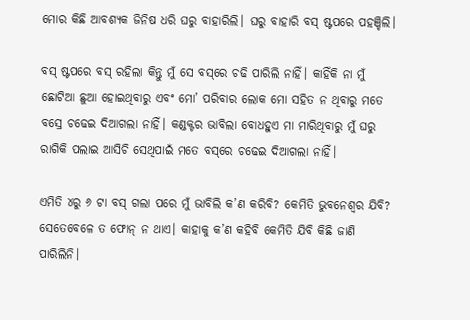ମୋର କିଛି ଆବଶ୍ୟକ ଜିନିଷ ଧରି ଘରୁ ବାହାରିଲି। ଘରୁ ବାହାରି ବସ୍ ଷ୍ଟପରେ ପହଞ୍ଚିଲି।

ବସ୍ ଷ୍ଟପରେ ବସ୍ ରହିଲା କିନ୍ତୁ ମୁଁ ସେ ବସ୍‌ରେ ଚଢି ପାରିଲି ନାହିଁ। କାହିଁକି ନା ମୁଁ ଛୋଟିଆ ଛୁଆ ହୋଇଥିବାରୁ ଏବଂ ମୋ’ ପରିବାର ଲୋକ ମୋ ସହିତ ନ ଥିବାରୁ ମତେ ବସ୍ରେ ଚଢେଇ ଦିଆଗଲା ନାହିଁ। କଣ୍ଡକ୍ଟର ଭାବିଲା ବୋଧହୁଏ ମା ମାରିଥିବାରୁ ମୁଁ ଘରୁ ରାଗିକି ପଲାଇ ଆସିଚି ସେଥିପାଇଁ ମତେ ବସ୍‌ରେ ଚଢେଇ ଦିଆଗଲା ନାହିଁ।

ଏମିତି ୪ରୁ ୬ ଟା ବସ୍ ଗଲା ପରେ ମୁଁ ଭାବିଲି କ’ଣ କରିବି? କେମିତି ଭୁବନେଶ୍ୱର ଯିବି? ସେତେବେଳେ ତ ଫୋନ୍ ନ ଥାଏ। କାହାକୁ କ’ଣ କହିବି କେମିତି ଯିବି କିଛି ଜାଣି ପାରିଲିନି।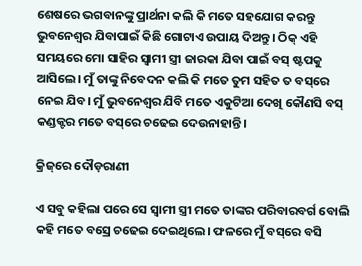ଶେଷରେ ଭଗବାନଙ୍କୁ ପ୍ରାର୍ଥନା କଲି କି ମତେ ସହଯୋଗ କରନ୍ତୁ ଭୁବନେଶ୍ୱର ଯିବାପାଇଁ କିଛି ଗୋଟାଏ ଉପାୟ ଦିଅନ୍ତୁ। ଠିକ୍ ଏହି ସମୟରେ ମୋ ସାହିର ସ୍ୱାମୀ ସ୍ତ୍ରୀ ଜାରକା ଯିବା ପାଇଁ ବସ୍ ଷ୍ଟପକୁ ଆସିଲେ। ମୁଁ ତାଙ୍କୁ ନିବେଦନ କଲି କି ମତେ ତୁମ ସହିତ ତ ବସ୍‌ରେ ନେଇ ଯିବ। ମୁଁ ଭୁବନେଶ୍ୱର ଯିବି ମତେ ଏକୁଟିଆ ଦେଖି କୌଣସି ବସ୍ କଣ୍ଡକ୍ଟର ମତେ ବସ୍‌ରେ ଚଢେଇ ଦେଉନାହାନ୍ତି।

କ୍ରିଜ୍‌ରେ ଦୌଡ଼ରାଣୀ

ଏ ସବୁ କହିଲା ପରେ ସେ ସ୍ୱାମୀ ସ୍ତ୍ରୀ ମତେ ତାଙ୍କର ପରିବାରବର୍ଗ ବୋଲି କହି ମତେ ବସ୍ରେ ଚଢେଇ ଦେଇଥିଲେ। ଫଳରେ ମୁଁ ବସ୍‌ରେ ବସି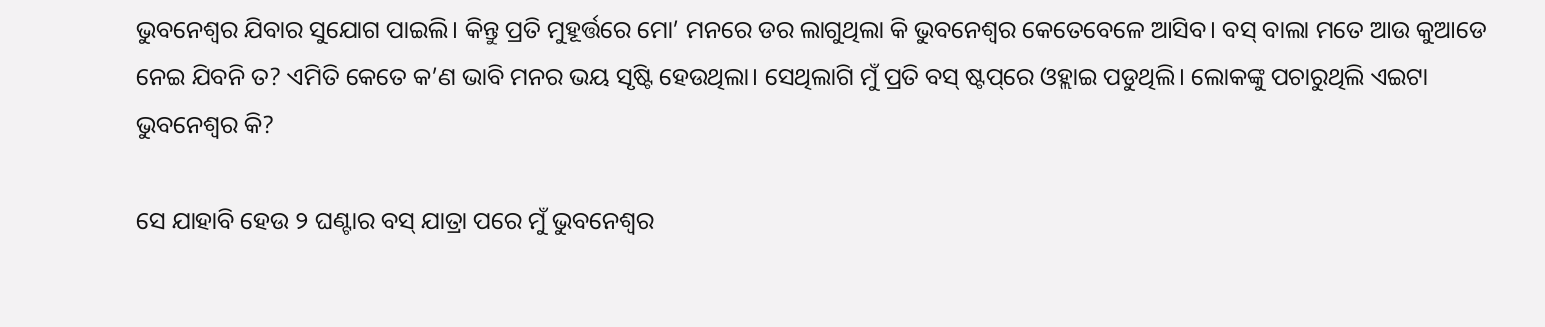ଭୁବନେଶ୍ୱର ଯିବାର ସୁଯୋଗ ପାଇଲି। କିନ୍ତୁ ପ୍ରତି ମୁହୂର୍ତ୍ତରେ ମୋ’ ମନରେ ଡର ଲାଗୁଥିଲା କି ଭୁବନେଶ୍ୱର କେତେବେଳେ ଆସିବ। ବସ୍ ବାଲା ମତେ ଆଉ କୁଆଡେ ନେଇ ଯିବନି ତ? ଏମିତି କେତେ କ’ଣ ଭାବି ମନର ଭୟ ସୃଷ୍ଟି ହେଉଥିଲା। ସେଥିଲାଗି ମୁଁ ପ୍ରତି ବସ୍ ଷ୍ଟପ୍‌ରେ ଓହ୍ଲାଇ ପଡୁଥିଲି। ଲୋକଙ୍କୁ ପଚାରୁଥିଲି ଏଇଟା ଭୁବନେଶ୍ୱର କି?

ସେ ଯାହାବି ହେଉ ୨ ଘଣ୍ଟାର ବସ୍ ଯାତ୍ରା ପରେ ମୁଁ ଭୁବନେଶ୍ୱର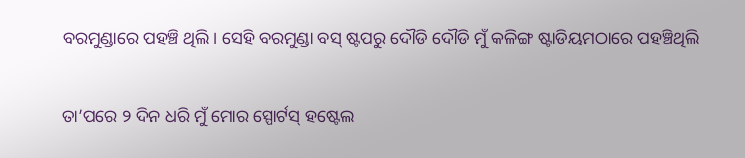ବରମୁଣ୍ଡାରେ ପହଞ୍ଚି ଥିଲି। ସେହି ବରମୁଣ୍ଡା ବସ୍ ଷ୍ଟପରୁ ଦୌଡି ଦୌଡି ମୁଁ କଳିଙ୍ଗ ଷ୍ଟାଡିୟମଠାରେ ପହଞ୍ଚିଥିଲି

ତା’ପରେ ୨ ଦିନ ଧରି ମୁଁ ମୋର ସ୍ପୋର୍ଟସ୍ ହଷ୍ଟେଲ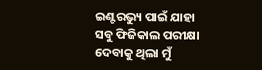ଇଣ୍ଟରଭ୍ୟୁ ପାଇଁ ଯାହା ସବୁ ଫିଜିକାଲ ପରୀକ୍ଷା ଦେବାକୁ ଥିଲା ମୁଁ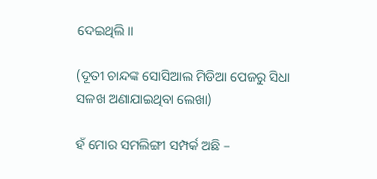ଦେଇଥିଲି॥

(ଦୂତୀ ଚାନ୍ଦଙ୍କ ସୋସିଆଲ ମିଡିଆ ପେଜରୁ ସିଧା ସଳଖ ଅଣାଯାଇଥିବା ଲେଖା)

ହଁ ମୋର ସମଲିଙ୍ଗୀ ସମ୍ପର୍କ ଅଛି –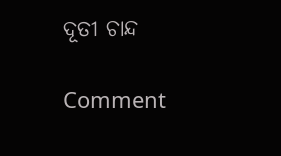ଦୂତୀ ଚାନ୍ଦ

Comment